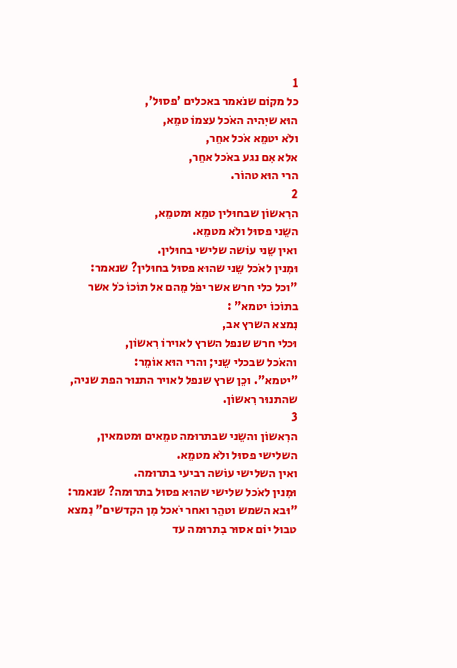1
כל מקוֹם שנֹאמר באכלים 'פסוּל',
הוּא שיִהיה האֹכל עצמוֹ טמֵא,
ולֹא יטמֵא אֹכל אחֵר,
אלא אִם נגע באֹכל אחֵר,
הרי הוּא טהוֹר.
2
הרִאשוֹן שבחוּלין טמֵא וּמטמֵא,
השֵני פסוּל ולֹא מטמֵא.
ואין שֵני עוֹשה שלישי בחוּלין.
וּמִנין לאֹכל שֵני שהוּא פסוּל בחוּלין? שנאמר:
"וכל כלי חרש אשר יפֹל מֵהם אל תוֹכוֹ כֹל אשר בתוֹכוֹ יטמא" :
נִמצא השרץ אב,
וּכלי חרש שנפל השרץ לאוירוֹ רִאשוֹן,
והאֹכל שבכלי שֵני; והרי הוּא אוֹמֵר:
"יטמא". וכֵן שרץ שנפל לאויר התנוּר הפת שניה,
שהתנוּר רִאשוֹן.
3
הרִאשוֹן והשֵני שבתרוּמה טמֵאים וּמטמאין,
השלישי פסוּל ולֹא מטמֵא.
ואין השלישי עוֹשה רביעי בתרוּמה.
וּמִנין לאֹכל שלישי שהוּא פסוּל בתרוּמה? שנאמר:
"וּבא השמש וטהֵר ואחר יֹאכל מִן הקדשים" נִמצא טבוּל יוֹם אסוּר בִתרוּמה עד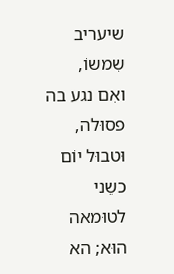שיעריב שִמשוֹ,
ואִם נגע בה פסוּלה,
וּטבוּל יוֹם כשֵני לטוּמאה הוּא; הא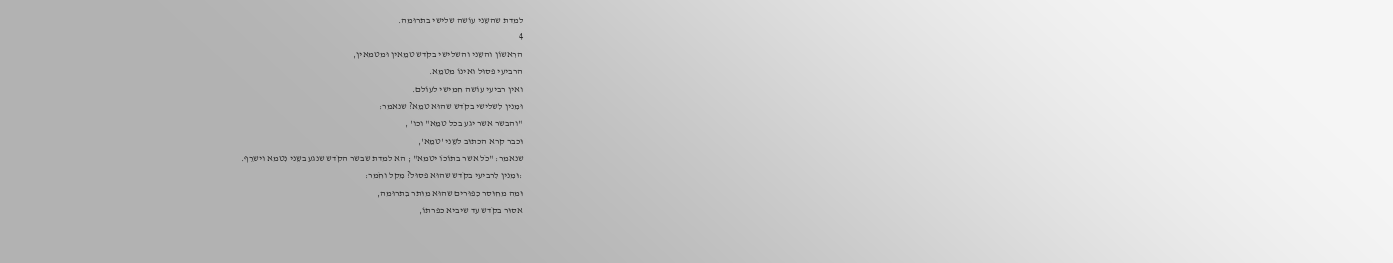למדת שהשֵני עוֹשה שלישי בתרוּמה.
4
הרִאשוֹן והשֵני והשלישי בקֹדש טמֵאין וּמטמאין,
הרביעי פסוּל ואינוֹ מטמֵא.
ואין רביעי עוֹשה חמישי לעוֹלם.
וּמִנין לִשלישי בקֹדש שהוּא טמֵא? שנאמר:
"והבשר אשר יגע בכל טמֵא" וכו' ,
וּכבר קרא הכתוּב לשֵני 'טמֵא',
שנאמר: "כֹל אשר בתוֹכוֹ יטמא" ; הא למדת שבשר הקֹדש שנגע בשֵני נִטמא וישרֵף.
:וּמִנין לִרביעי בקֹדש שהוּא פסוּל? מִקל וחֹמר:
וּמה מחוּסר כִפוּרים שהוּא מוּתר בִתרוּמה,
אסוּר בקֹדש עד שיביא כפרתוֹ,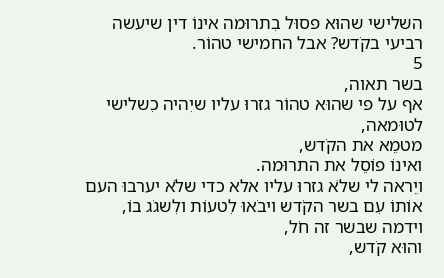השלישי שהוּא פסוּל בִתרוּמה אינוֹ דין שיעשה רביעי בקֹדש? אבל החמישי טהוֹר.
5
בשר תאוה,
אף על פי שהוּא טהוֹר גזרוּ עליו שיִהיה כִשלישי לטוּמאה,
מטמֵא את הקֹדש,
ואינוֹ פוֹסֵל את התרוּמה.
ויֵראה לי שלֹא גזרוּ עליו אלא כדי שלֹא יערבוּ העם אוֹתוֹ עִם בשר הקֹדש ויבֹאוּ לִטעוֹת ולִשגֹג בוֹ,
וידמה שבשר זה חֹל,
והוּא קֹדש,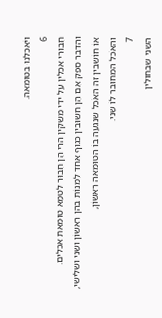ויֹאכלנוּ בטוּמאה.
6
חִבוּרי אכלין על ידי משקין הרי הֵן חִבוּר לטמֵא טוּמאת אכלים.
והדבר ספֵק אִם הֵן חשוּבין כגוּף אחד לִמנוֹת בהן רִאשוֹן ושֵני וּשלישי,
אוֹ חוֹשבין זה האֹכל שנגעה בוֹ הטוּמאה רִאשוֹן,
והאֹכל המחוּבר לוֹ שֵני.
7
השֵני שבחוּלין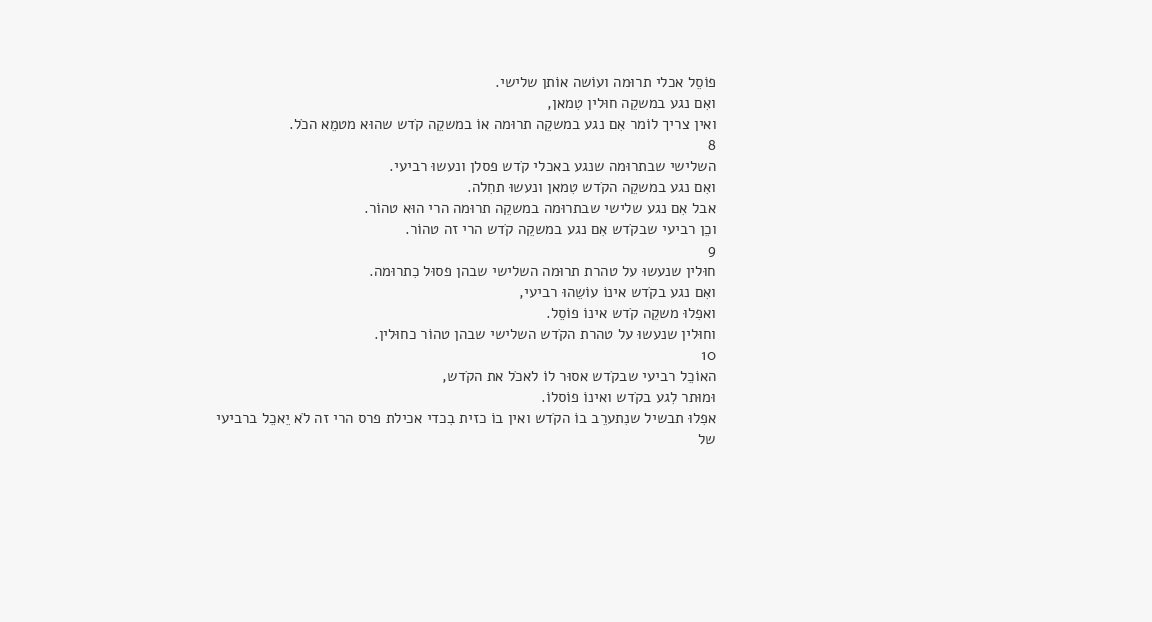פוֹסֵל אכלי תרוּמה ועוֹשה אוֹתן שלישי.
ואִם נגע במשקֵה חוּלין טִמאן,
ואין צריך לוֹמר אִם נגע במשקֵה תרוּמה אוֹ במשקֵה קֹדש שהוּא מטמֵא הכֹל.
8
השלישי שבתרוּמה שנגע באכלי קֹדש פסלן ונעשוּ רביעי.
ואִם נגע במשקֵה הקֹדש טִמאן ונעשוּ תחִלה.
אבל אִם נגע שלישי שבתרוּמה במשקֵה תרוּמה הרי הוּא טהוֹר.
וכֵן רביעי שבקֹדש אִם נגע במשקֵה קֹדש הרי זה טהוֹר.
9
חוּלין שנעשוּ על טהרת תרוּמה השלישי שבהן פסוּל כִתרוּמה.
ואִם נגע בקֹדש אינוֹ עוֹשֵהוּ רביעי,
ואפִלוּ משקֵה קֹדש אינוֹ פוֹסֵל.
וחוּלין שנעשוּ על טהרת הקֹדש השלישי שבהן טהוֹר כחוּלין.
10
האוֹכֵל רביעי שבקֹדש אסוּר לוֹ לאכֹל את הקֹדש,
וּמוּתר לִגע בקֹדש ואינוֹ פוֹסלוֹ.
אפִלוּ תבשיל שנִתערֵב בוֹ הקֹדש ואין בוֹ כזית בִכדי אכילת פרס הרי זה לֹא יֵאכֵל ברביעי של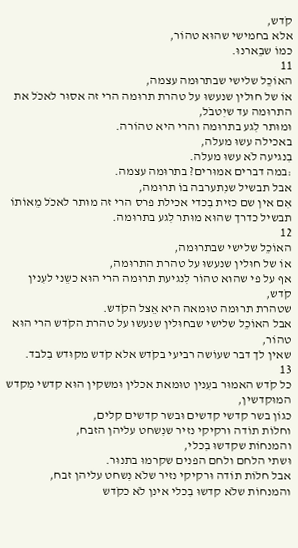קֹדש,
אלא בחמישי שהוּא טהוֹר,
כמוֹ שבֵארנוּ.
11
האוֹכֵל שלישי שבתרוּמה עצמה,
אוֹ של חוּלין שנעשוּ על טהרת תרוּמה הרי זה אסוּר לאכֹל את התרוּמה עד שיִטבֹל,
וּמוּתר לִגע בתרוּמה והרי היא טהוֹרה.
באכילה עשוּ מעלה,
בִנגיעה לֹא עשוּ מעלה.
:במה דברים אמוּרים? בתרוּמה עצמה.
אבל תבשיל שנִתערבה בוֹ תרוּמה,
אִם אין שם כזית בִכדי אכילת פרס הרי זה מוּתר לאכֹל מֵאוֹתוֹ תבשיל כדרך שהוּא מוּתר לִגע בתרוּמה.
12
האוֹכֵל שלישי שבתרוּמה,
אוֹ של חוּלין שנעשוּ על טהרת התרוּמה,
אף על פי שהוּא טהוֹר לִנגיעת תרוּמה הרי הוּא כשֵני לעִנין קֹדש,
שטהרת תרוּמה טוּמאה היא אֵצל הקֹדש.
אבל האוֹכֵל שלישי שבחוּלין שנעשוּ על טהרת הקֹדש הרי הוּא טהוֹר,
שאין לך דבר שעוֹשה רביעי בקֹדש אלא קֹדש מקוּדש בִלבד.
13
כל קֹדש האמוּר בעִנין טוּמאת אכלין וּמשקין הוּא קדשי מִקדש המוּקדשין,
כגוֹן בשר קדשי קדשים וּבשר קדשים קלים,
וחלוֹת תוֹדה וּרקיקי נזיר שנִשחט עליהן הזבח,
והמנחוֹת שקדשוּ בִכלי,
וּשתי הלחם ולחם הפנים שקרמוּ בתנוּר.
אבל חלוֹת תוֹדה וּרקיקי נזיר שלֹא נִשחט עליהן זבח,
והמנחוֹת שלֹא קדשוּ בִכלי אינן לֹא כקֹדש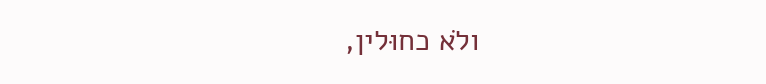ולֹא כחוּלין,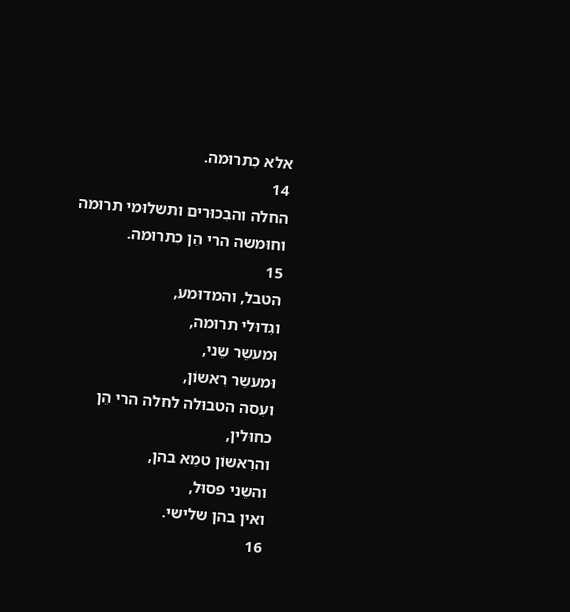אלא כִתרוּמה.
14
החלה והבִכוּרים ותשלוּמי תרוּמה וחוּמשה הרי הֵן כִתרוּמה.
15
הטבל, והמדוּמע,
וגִדוּלי תרוּמה,
וּמעשֵר שֵני,
וּמעשֵר רִאשוֹן,
ועִסה הטבוּלה לחלה הרי הֵן כחוּלין,
והרִאשוֹן טמֵא בהן,
והשֵני פסוּל,
ואין בהן שלישי.
16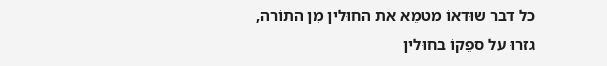כל דבר שוּדאוֹ מטמֵא את החוּלין מִן התוֹרה,
גזרוּ על ספֵקוֹ בחוּלין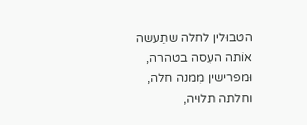הטבוּלין לחלה שתֵעשה אוֹתה העִסה בטהרה,
וּמפרישין מִמנה חלה,
וחלתה תלוּיה,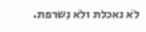לֹא נאכלת ולֹא נִשרפת.